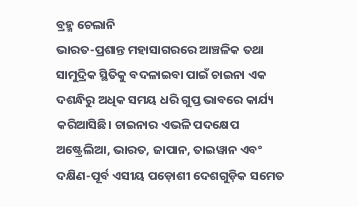ବ୍ରହ୍ମ ଚେଲାନି
ଭାରତ-ପ୍ରଶାନ୍ତ ମହାସାଗରରେ ଆଞ୍ଚଳିକ ତଥା ସାମୁଦ୍ରିକ ସ୍ଥିତିକୁ ବଦଳାଇବା ପାଇଁ ଚାଇନା ଏକ ଦଶନ୍ଧିରୁ ଅଧିକ ସମୟ ଧରି ଗୁପ୍ତ ଭାବରେ କାର୍ଯ୍ୟ କରିଆସିଛି। ଚାଇନାର ଏଭଳି ପଦକ୍ଷେପ ଅଷ୍ଟ୍ରେଲିଆ, ଭାରତ, ଜାପାନ, ତାଇୱାନ ଏବଂ ଦକ୍ଷିଣ-ପୂର୍ବ ଏସୀୟ ପଡ଼ୋଶୀ ଦେଶଗୁଡ଼ିକ ସମେତ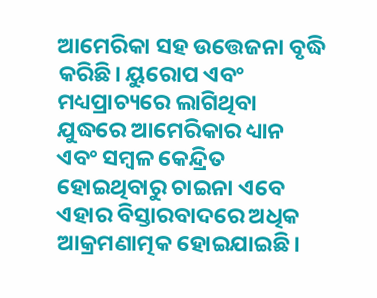ଆମେରିକା ସହ ଉତ୍ତେଜନା ବୃଦ୍ଧି କରିଛି। ୟୁରୋପ ଏବଂ ମଧ୍ୟପ୍ରାଚ୍ୟରେ ଲାଗିଥିବା ଯୁଦ୍ଧରେ ଆମେରିକାର ଧ୍ୟାନ ଏବଂ ସମ୍ବଳ କେନ୍ଦ୍ରିତ ହୋଇଥିବାରୁ ଚାଇନା ଏବେ ଏହାର ବିସ୍ତାରବାଦରେ ଅଧିକ ଆକ୍ରମଣାତ୍ମକ ହୋଇଯାଇଛି।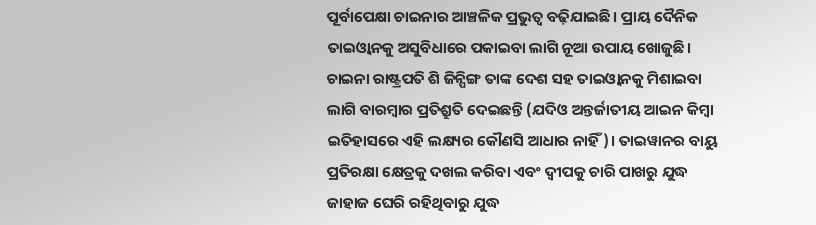ପୂର୍ବାପେକ୍ଷା ଚାଇନାର ଆଞ୍ଚଳିକ ପ୍ରଭୁତ୍ୱ ବଢ଼ିଯାଇଛି। ପ୍ରାୟ ଦୈନିକ ତାଇଓ୍ବାନକୁ ଅସୁବିଧାରେ ପକାଇବା ଲାଗି ନୂଆ ଉପାୟ ଖୋଜୁଛି। ଚାଇନା ରାଷ୍ଟ୍ରପତି ଶି ଜିନ୍ପିଙ୍ଗ ତାଙ୍କ ଦେଶ ସହ ତାଇଓ୍ବାନକୁ ମିଶାଇବା ଲାଗି ବାରମ୍ବାର ପ୍ରତିଶ୍ରୁତି ଦେଇଛନ୍ତି (ଯଦିଓ ଅନ୍ତର୍ଜାତୀୟ ଆଇନ କିମ୍ବା ଇତିହାସରେ ଏହି ଲକ୍ଷ୍ୟର କୌଣସି ଆଧାର ନାହିଁ)। ତାଇୱାନର ବାୟୁ ପ୍ରତିରକ୍ଷା କ୍ଷେତ୍ରକୁ ଦଖଲ କରିବା ଏବଂ ଦ୍ୱୀପକୁ ଚାରି ପାଖରୁ ଯୁଦ୍ଧ ଜାହାଜ ଘେରି ରହିଥିବାରୁ ଯୁଦ୍ଧ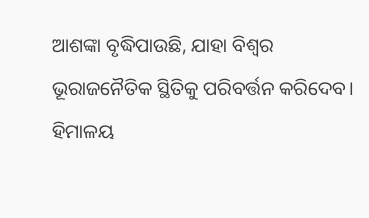ଆଶଙ୍କା ବୃଦ୍ଧିପାଉଛି, ଯାହା ବିଶ୍ୱର ଭୂରାଜନୈତିକ ସ୍ଥିତିକୁ ପରିବର୍ତ୍ତନ କରିଦେବ।
ହିମାଳୟ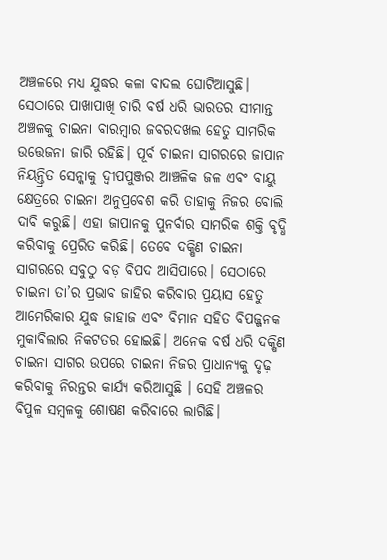ଅଞ୍ଚଳରେ ମଧ୍ୟ ଯୁଦ୍ଧର କଳା ବାଦଲ ଘୋଟିଆସୁଛି। ସେଠାରେ ପାଖାପାଖି ଚାରି ବର୍ଷ ଧରି ଭାରତର ସୀମାନ୍ତ ଅଞ୍ଚଳକୁ ଚାଇନା ବାରମ୍ବାର ଜବରଦଖଲ ହେତୁ ସାମରିକ ଉତ୍ତେଜନା ଜାରି ରହିଛି। ପୂର୍ବ ଚାଇନା ସାଗରରେ ଜାପାନ ନିୟନ୍ତ୍ରିତ ସେନ୍କାକୁ ଦ୍ୱୀପପୁଞ୍ଜର ଆଞ୍ଚଳିକ ଜଳ ଏବଂ ବାୟୁ କ୍ଷେତ୍ରରେ ଚାଇନା ଅନୁପ୍ରବେଶ କରି ତାହାକୁ ନିଜର ବୋଲି ଦାବି କରୁଛି। ଏହା ଜାପାନକୁ ପୁନର୍ବାର ସାମରିକ ଶକ୍ତି ବୃଦ୍ଧି କରିବାକୁ ପ୍ରେରିତ କରିଛି। ତେବେ ଦକ୍ଷିଣ ଚାଇନା ସାଗରରେ ସବୁଠୁ ବଡ଼ ବିପଦ ଆସିପାରେ। ସେଠାରେ ଚାଇନା ତା’ର ପ୍ରଭାବ ଜାହିର କରିବାର ପ୍ରୟାସ ହେତୁ ଆମେରିକାର ଯୁଦ୍ଧ ଜାହାଜ ଏବଂ ବିମାନ ସହିତ ବିପଜ୍ଜନକ ମୁକାବିଲାର ନିକଟତର ହୋଇଛି। ଅନେକ ବର୍ଷ ଧରି ଦକ୍ଷିଣ ଚାଇନା ସାଗର ଉପରେ ଚାଇନା ନିଜର ପ୍ରାଧାନ୍ୟକୁ ଦୃଢ଼ କରିବାକୁ ନିରନ୍ତର କାର୍ଯ୍ୟ କରିଆସୁଛି । ସେହି ଅଞ୍ଚଳର ବିପୁଳ ସମ୍ବଳକୁ ଶୋଷଣ କରିବାରେ ଲାଗିଛି।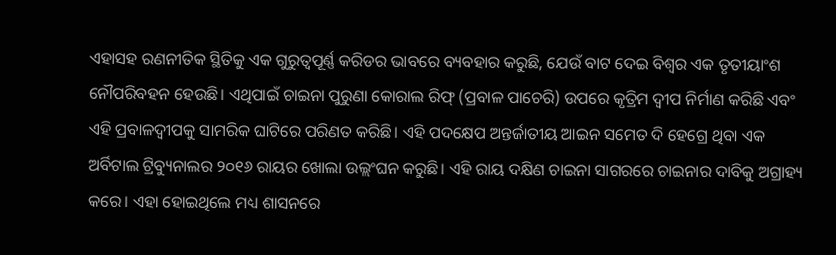ଏହାସହ ରଣନୀତିକ ସ୍ଥିତିକୁ ଏକ ଗୁରୁତ୍ୱପୂର୍ଣ୍ଣ କରିଡର ଭାବରେ ବ୍ୟବହାର କରୁଛି, ଯେଉଁ ବାଟ ଦେଇ ବିଶ୍ୱର ଏକ ତୃତୀୟାଂଶ ନୌପରିବହନ ହେଉଛି। ଏଥିପାଇଁ ଚାଇନା ପୁରୁଣା କୋରାଲ ରିଫ୍ (ପ୍ରବାଳ ପାଚେରି) ଉପରେ କୃତ୍ରିମ ଦ୍ୱୀପ ନିର୍ମାଣ କରିଛି ଏବଂ ଏହି ପ୍ରବାଳଦ୍ୱୀପକୁ ସାମରିକ ଘାଟିରେ ପରିଣତ କରିଛି। ଏହି ପଦକ୍ଷେପ ଅନ୍ତର୍ଜାତୀୟ ଆଇନ ସମେତ ଦି ହେଗ୍ରେ ଥିବା ଏକ ଅର୍ବିଟାଲ ଟ୍ରିବ୍ୟୁନାଲର ୨୦୧୬ ରାୟର ଖୋଲା ଉଲ୍ଲଂଘନ କରୁଛି। ଏହି ରାୟ ଦକ୍ଷିଣ ଚାଇନା ସାଗରରେ ଚାଇନାର ଦାବିକୁ ଅଗ୍ରାହ୍ୟ କରେ। ଏହା ହୋଇଥିଲେ ମଧ୍ୟ ଶାସନରେ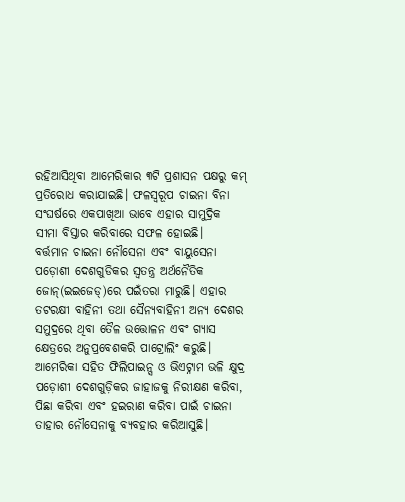ରହିଆସିଥିବା ଆମେରିକାର ୩ଟି ପ୍ରଶାସନ ପକ୍ଷରୁ କମ୍ ପ୍ରତିରୋଧ କରାଯାଇଛି। ଫଳସ୍ବରୂପ ଚାଇନା ବିନା ସଂଘର୍ଷରେ ଏକପାଖିଆ ଭାବେ ଏହାର ସାମୁଦ୍ରିକ ସୀମା ବିସ୍ତାର କରିବାରେ ସଫଳ ହୋଇଛି।
ବର୍ତ୍ତମାନ ଚାଇନା ନୌସେନା ଏବଂ ବାୟୁସେନା ପଡ଼ୋଶୀ ଦେଶଗୁଡିକର ସ୍ବତନ୍ତ୍ର ଅର୍ଥନୈତିକ ଜୋନ୍(ଇଇଜେଡ୍)ରେ ପଇଁତରା ମାରୁଛି। ଏହାର ତଟରକ୍ଷୀ ବାହିନୀ ତଥା ସୈନ୍ୟବାହିନୀ ଅନ୍ୟ ଦେଶର ସମୁଦ୍ରରେ ଥିବା ତୈଳ ଉତ୍ତୋଳନ ଏବଂ ଗ୍ୟାସ କ୍ଷେତ୍ରରେ ଅନୁପ୍ରବେଶକରି ପାଟ୍ରୋଲିଂ କରୁଛି। ଆମେରିକା ସହିତ ଫିଲିପାଇନ୍ସ ଓ ଭିଏଟ୍ନାମ ଭଳି କ୍ଷୁଦ୍ର ପଡ଼ୋଶୀ ଦେଶଗୁଡ଼ିକର ଜାହାଜକୁ ନିରୀକ୍ଷଣ କରିବା, ପିଛା କରିବା ଏବଂ ହଇରାଣ କରିବା ପାଇଁ ଚାଇନା ତାହାର ନୌସେନାକୁ ବ୍ୟବହାର କରିଆସୁଛି।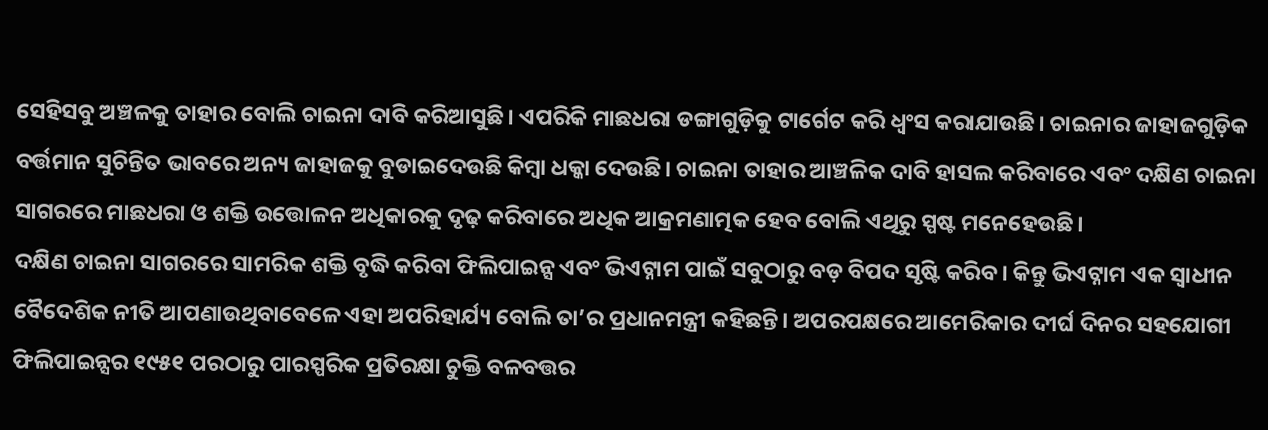ସେହିସବୁ ଅଞ୍ଚଳକୁ ତାହାର ବୋଲି ଚାଇନା ଦାବି କରିଆସୁଛି। ଏପରିକି ମାଛଧରା ଡଙ୍ଗାଗୁଡ଼ିକୁ ଟାର୍ଗେଟ କରି ଧ୍ୱଂସ କରାଯାଉଛି। ଚାଇନାର ଜାହାଜଗୁଡ଼ିକ ବର୍ତ୍ତମାନ ସୁଚିନ୍ତିତ ଭାବରେ ଅନ୍ୟ ଜାହାଜକୁ ବୁଡାଇଦେଉଛି କିମ୍ବା ଧକ୍କା ଦେଉଛି। ଚାଇନା ତାହାର ଆଞ୍ଚଳିକ ଦାବି ହାସଲ କରିବାରେ ଏବଂ ଦକ୍ଷିଣ ଚାଇନା ସାଗରରେ ମାଛଧରା ଓ ଶକ୍ତି ଉତ୍ତୋଳନ ଅଧିକାରକୁ ଦୃଢ଼ କରିବାରେ ଅଧିକ ଆକ୍ରମଣାତ୍ମକ ହେବ ବୋଲି ଏଥିରୁ ସ୍ପଷ୍ଟ ମନେହେଉଛି।
ଦକ୍ଷିଣ ଚାଇନା ସାଗରରେ ସାମରିକ ଶକ୍ତି ବୃଦ୍ଧି କରିବା ଫିଲିପାଇନ୍ସ ଏବଂ ଭିଏଟ୍ନାମ ପାଇଁ ସବୁଠାରୁ ବଡ଼ ବିପଦ ସୃଷ୍ଟି କରିବ। କିନ୍ତୁ ଭିଏଟ୍ନାମ ଏକ ସ୍ବାଧୀନ ବୈଦେଶିକ ନୀତି ଆପଣାଉଥିବାବେଳେ ଏହା ଅପରିହାର୍ଯ୍ୟ ବୋଲି ତା’ର ପ୍ରଧାନମନ୍ତ୍ରୀ କହିଛନ୍ତି। ଅପରପକ୍ଷରେ ଆମେରିକାର ଦୀର୍ଘ ଦିନର ସହଯୋଗୀ ଫିଲିପାଇନ୍ସର ୧୯୫୧ ପରଠାରୁ ପାରସ୍ପରିକ ପ୍ରତିରକ୍ଷା ଚୁକ୍ତି ବଳବତ୍ତର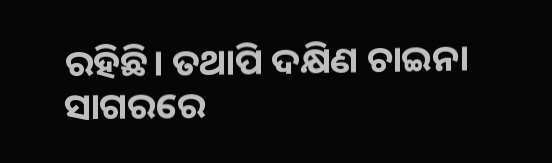ରହିଛି। ତଥାପି ଦକ୍ଷିଣ ଚାଇନା ସାଗରରେ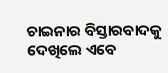ଚାଇନାର ବିସ୍ତାରବାଦକୁ ଦେଖିଲେ ଏବେ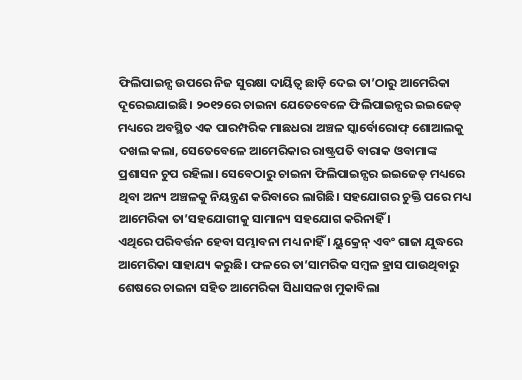ଫିଲିପାଇନ୍ସ ଉପରେ ନିଜ ସୁରକ୍ଷା ଦାୟିତ୍ୱ ଛାଡ଼ି ଦେଇ ତା’ଠାରୁ ଆମେରିକା ଦୂରେଇଯାଇଛି। ୨୦୧୨ରେ ଚାଇନା ଯେତେବେଳେ ଫିଲିପାଇନ୍ସର ଇଇଜେଡ୍ ମଧ୍ୟରେ ଅବସ୍ଥିତ ଏକ ପାରମ୍ପରିକ ମାଛଧରା ଅଞ୍ଚଳ ସ୍କାର୍ବୋରୋଫ୍ ଶୋଆଲକୁ ଦଖଲ କଲା, ସେତେବେଳେ ଆମେରିକାର ରାଷ୍ଟ୍ରପତି ବାରାକ ଓବାମାଙ୍କ ପ୍ରଶାସନ ଚୁପ ରହିଲା। ସେବେଠାରୁ ଚାଇନା ଫିଲିପାଇନ୍ସର ଇଇଜେଡ୍ ମଧ୍ୟରେ ଥିବା ଅନ୍ୟ ଅଞ୍ଚଳକୁ ନିୟନ୍ତ୍ରଣ କରିବାରେ ଲାଗିଛି। ସହଯୋଗର ଚୁକ୍ତି ପରେ ମଧ୍ୟ ଆମେରିକା ତା’ସହଯୋଗୀକୁ ସାମାନ୍ୟ ସହଯୋଗ କରିନାହିଁ ।
ଏଥିରେ ପରିବର୍ତ୍ତନ ହେବା ସମ୍ଭାବନା ମଧ୍ୟ ନାହିଁ । ୟୁକ୍ରେନ୍ ଏବଂ ଗାଜା ଯୁଦ୍ଧରେ ଆମେରିକା ସାହାଯ୍ୟ କରୁଛି। ଫଳରେ ତା’ସାମରିକ ସମ୍ବଳ ହ୍ରାସ ପାଉଥିବାରୁ ଶେଷରେ ଚାଇନା ସହିତ ଆମେରିକା ସିଧାସଳଖ ମୁକାବିଲା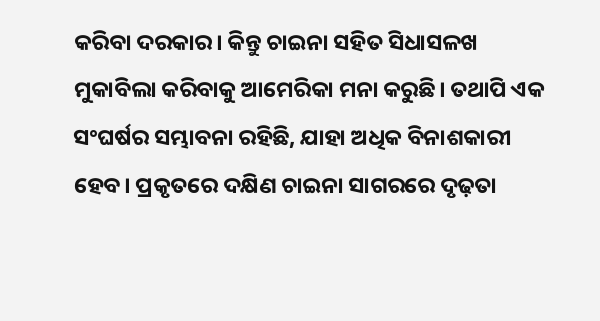କରିବା ଦରକାର। କିନ୍ତୁ ଚାଇନା ସହିତ ସିଧାସଳଖ ମୁକାବିଲା କରିବାକୁ ଆମେରିକା ମନା କରୁଛି। ତଥାପି ଏକ ସଂଘର୍ଷର ସମ୍ଭାବନା ରହିଛି, ଯାହା ଅଧିକ ବିନାଶକାରୀ ହେବ। ପ୍ରକୃତରେ ଦକ୍ଷିଣ ଚାଇନା ସାଗରରେ ଦୃଢ଼ତା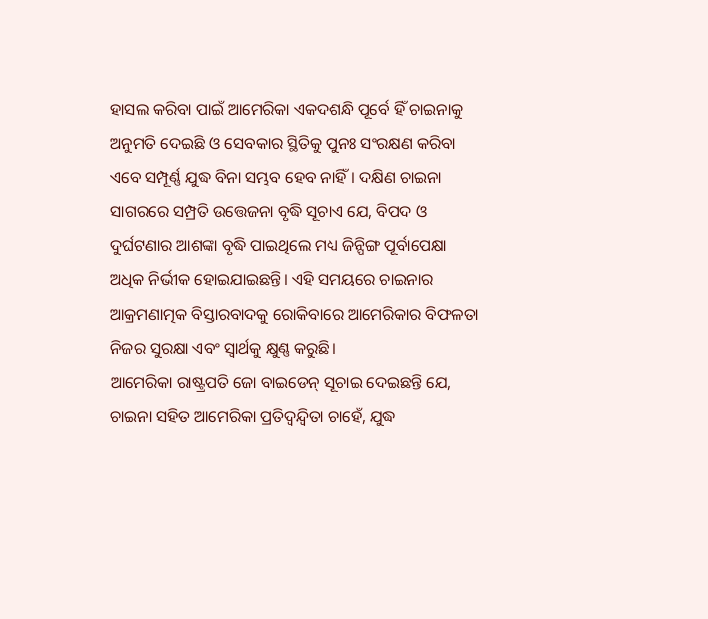ହାସଲ କରିବା ପାଇଁ ଆମେରିକା ଏକଦଶନ୍ଧି ପୂର୍ବେ ହିଁ ଚାଇନାକୁ ଅନୁମତି ଦେଇଛି ଓ ସେବକାର ସ୍ଥିତିକୁ ପୁନଃ ସଂରକ୍ଷଣ କରିବା ଏବେ ସମ୍ପୂର୍ଣ୍ଣ ଯୁଦ୍ଧ ବିନା ସମ୍ଭବ ହେବ ନାହିଁ। ଦକ୍ଷିଣ ଚାଇନା ସାଗରରେ ସମ୍ପ୍ରତି ଉତ୍ତେଜନା ବୃଦ୍ଧି ସୂଚାଏ ଯେ, ବିପଦ ଓ ଦୁର୍ଘଟଣାର ଆଶଙ୍କା ବୃଦ୍ଧି ପାଇଥିଲେ ମଧ୍ୟ ଜିନ୍ପିଙ୍ଗ ପୂର୍ବାପେକ୍ଷା ଅଧିକ ନିର୍ଭୀକ ହୋଇଯାଇଛନ୍ତି। ଏହି ସମୟରେ ଚାଇନାର ଆକ୍ରମଣାତ୍ମକ ବିସ୍ତାରବାଦକୁ ରୋକିବାରେ ଆମେରିକାର ବିଫଳତା ନିଜର ସୁରକ୍ଷା ଏବଂ ସ୍ବାର୍ଥକୁ କ୍ଷୁଣ୍ଣ କରୁଛି।
ଆମେରିକା ରାଷ୍ଟ୍ରପତି ଜୋ ବାଇଡେନ୍ ସୂଚାଇ ଦେଇଛନ୍ତି ଯେ, ଚାଇନା ସହିତ ଆମେରିକା ପ୍ରତିଦ୍ୱନ୍ଦ୍ୱିତା ଚାହେଁ, ଯୁଦ୍ଧ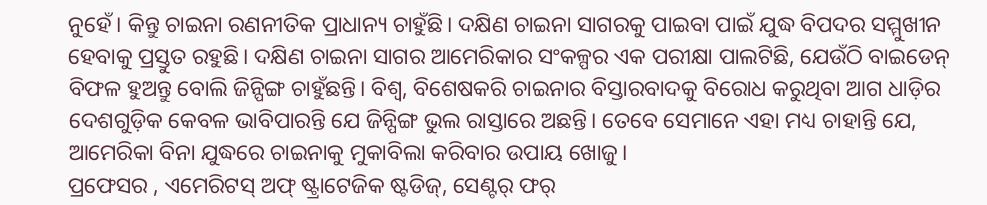ନୁହେଁ। କିନ୍ତୁ ଚାଇନା ରଣନୀତିକ ପ୍ରାଧାନ୍ୟ ଚାହୁଁଛି। ଦକ୍ଷିଣ ଚାଇନା ସାଗରକୁ ପାଇବା ପାଇଁ ଯୁଦ୍ଧ ବିପଦର ସମ୍ମୁଖୀନ ହେବାକୁ ପ୍ରସ୍ତୁତ ରହୁଛି। ଦକ୍ଷିଣ ଚାଇନା ସାଗର ଆମେରିକାର ସଂକଳ୍ପର ଏକ ପରୀକ୍ଷା ପାଲଟିଛି, ଯେଉଁଠି ବାଇଡେନ୍ ବିଫଳ ହୁଅନ୍ତୁ ବୋଲି ଜିନ୍ପିଙ୍ଗ ଚାହୁଁଛନ୍ତି। ବିଶ୍ୱ, ବିଶେଷକରି ଚାଇନାର ବିସ୍ତାରବାଦକୁ ବିରୋଧ କରୁଥିବା ଆଗ ଧାଡ଼ିର ଦେଶଗୁଡ଼ିକ କେବଳ ଭାବିପାରନ୍ତି ଯେ ଜିନ୍ପିଙ୍ଗ ଭୁଲ ରାସ୍ତାରେ ଅଛନ୍ତି। ତେବେ ସେମାନେ ଏହା ମଧ୍ୟ ଚାହାନ୍ତି ଯେ, ଆମେରିକା ବିନା ଯୁଦ୍ଧରେ ଚାଇନାକୁ ମୁକାବିଲା କରିବାର ଉପାୟ ଖୋଜୁ।
ପ୍ରଫେସର , ଏମେରିଟସ୍ ଅଫ୍ ଷ୍ଟ୍ରାଟେଜିକ ଷ୍ଟଡିଜ୍, ସେଣ୍ଟର୍ ଫର୍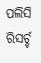ପଲିସି ରିସର୍ଚ୍ଚ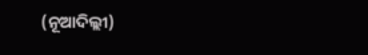(ନୂଆଦିଲ୍ଲୀ)